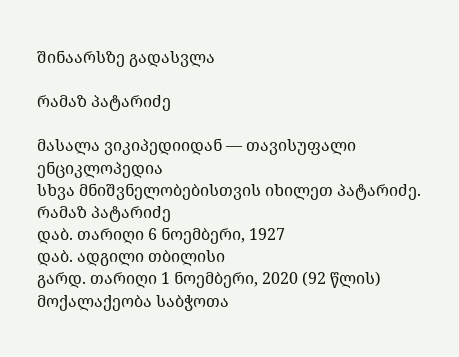შინაარსზე გადასვლა

რამაზ პატარიძე

მასალა ვიკიპედიიდან — თავისუფალი ენციკლოპედია
სხვა მნიშვნელობებისთვის იხილეთ პატარიძე.
რამაზ პატარიძე
დაბ. თარიღი 6 ნოემბერი, 1927
დაბ. ადგილი თბილისი
გარდ. თარიღი 1 ნოემბერი, 2020 (92 წლის)
მოქალაქეობა საბჭოთა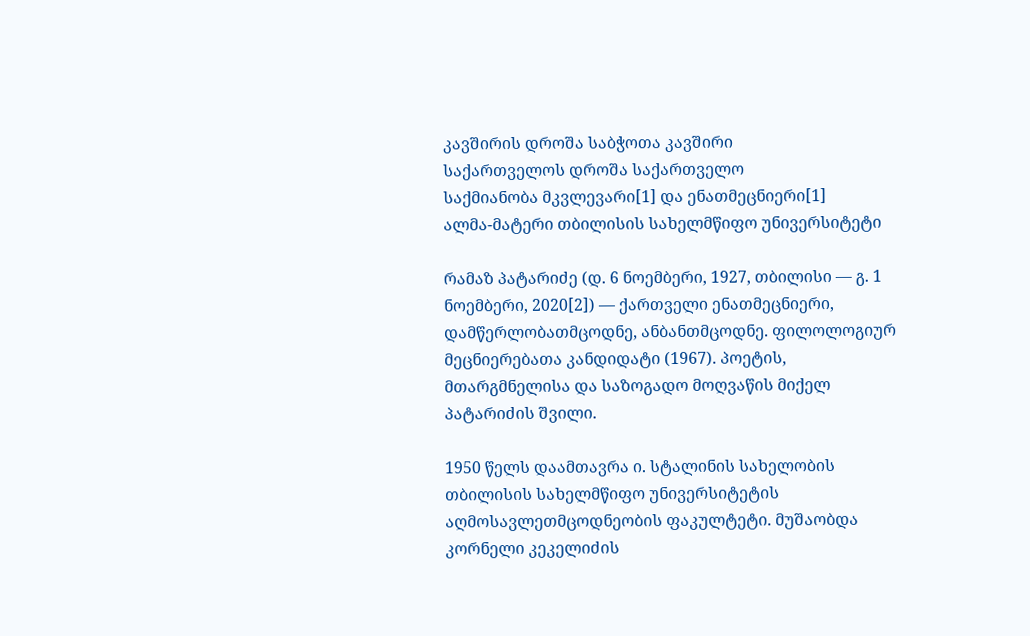კავშირის დროშა საბჭოთა კავშირი
საქართველოს დროშა საქართველო
საქმიანობა მკვლევარი[1] და ენათმეცნიერი[1]
ალმა-მატერი თბილისის სახელმწიფო უნივერსიტეტი

რამაზ პატარიძე (დ. 6 ნოემბერი, 1927, თბილისი — გ. 1 ნოემბერი, 2020[2]) — ქართველი ენათმეცნიერი, დამწერლობათმცოდნე, ანბანთმცოდნე. ფილოლოგიურ მეცნიერებათა კანდიდატი (1967). პოეტის, მთარგმნელისა და საზოგადო მოღვაწის მიქელ პატარიძის შვილი.

1950 წელს დაამთავრა ი. სტალინის სახელობის თბილისის სახელმწიფო უნივერსიტეტის აღმოსავლეთმცოდნეობის ფაკულტეტი. მუშაობდა კორნელი კეკელიძის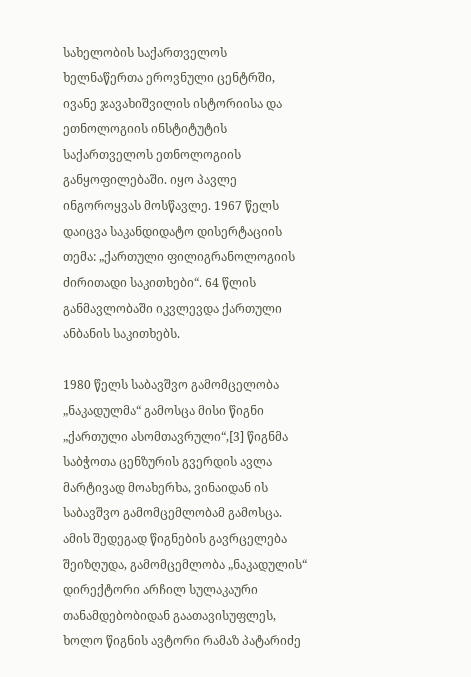სახელობის საქართველოს ხელნაწერთა ეროვნული ცენტრში, ივანე ჯავახიშვილის ისტორიისა და ეთნოლოგიის ინსტიტუტის საქართველოს ეთნოლოგიის განყოფილებაში. იყო პავლე ინგოროყვას მოსწავლე. 1967 წელს დაიცვა საკანდიდატო დისერტაციის თემა: „ქართული ფილიგრანოლოგიის ძირითადი საკითხები“. 64 წლის განმავლობაში იკვლევდა ქართული ანბანის საკითხებს.

1980 წელს საბავშვო გამომცელობა „ნაკადულმა“ გამოსცა მისი წიგნი „ქართული ასომთავრული“,[3] წიგნმა საბჭოთა ცენზურის გვერდის ავლა მარტივად მოახერხა, ვინაიდან ის საბავშვო გამომცემლობამ გამოსცა. ამის შედეგად წიგნების გავრცელება შეიზღუდა, გამომცემლობა „ნაკადულის“ დირექტორი არჩილ სულაკაური თანამდებობიდან გაათავისუფლეს, ხოლო წიგნის ავტორი რამაზ პატარიძე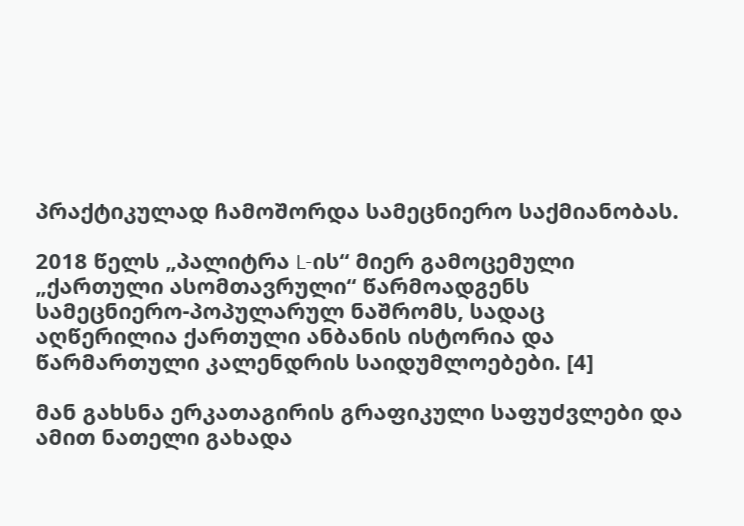პრაქტიკულად ჩამოშორდა სამეცნიერო საქმიანობას.

2018 წელს „პალიტრა L-ის“ მიერ გამოცემული „ქართული ასომთავრული“ წარმოადგენს სამეცნიერო-პოპულარულ ნაშრომს, სადაც აღწერილია ქართული ანბანის ისტორია და წარმართული კალენდრის საიდუმლოებები. [4]

მან გახსნა ერკათაგირის გრაფიკული საფუძვლები და ამით ნათელი გახადა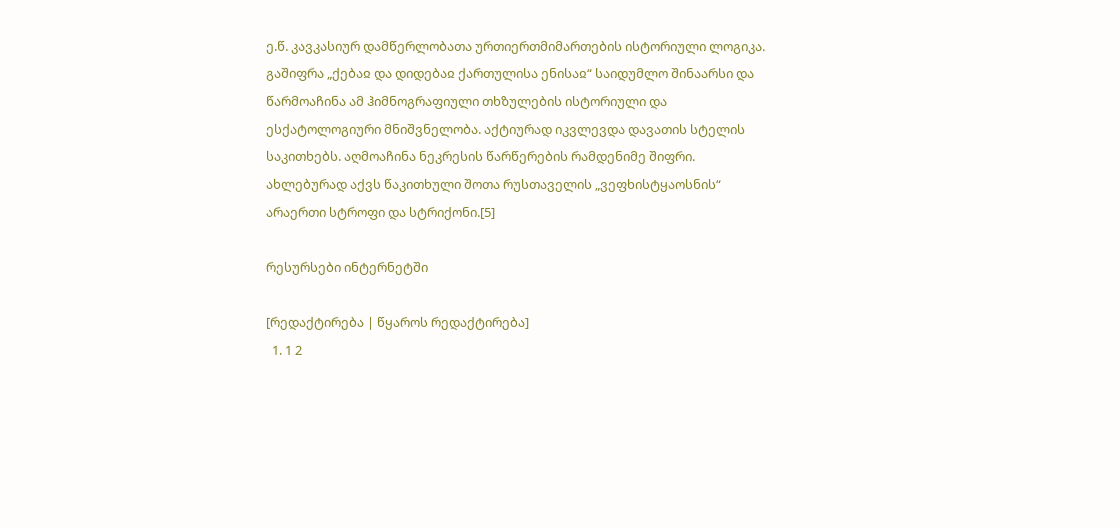ე.წ. კავკასიურ დამწერლობათა ურთიერთმიმართების ისტორიული ლოგიკა. გაშიფრა „ქებაჲ და დიდებაჲ ქართულისა ენისაჲ“ საიდუმლო შინაარსი და წარმოაჩინა ამ ჰიმნოგრაფიული თხზულების ისტორიული და ესქატოლოგიური მნიშვნელობა. აქტიურად იკვლევდა დავათის სტელის საკითხებს. აღმოაჩინა ნეკრესის წარწერების რამდენიმე შიფრი. ახლებურად აქვს წაკითხული შოთა რუსთაველის „ვეფხისტყაოსნის“ არაერთი სტროფი და სტრიქონი.[5]

რესურსები ინტერნეტში

[რედაქტირება | წყაროს რედაქტირება]
  1. 1 2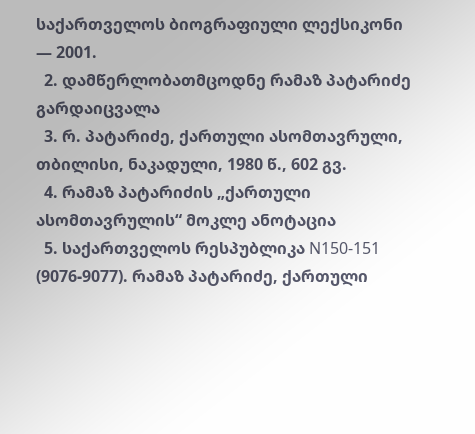საქართველოს ბიოგრაფიული ლექსიკონი — 2001.
  2. დამწერლობათმცოდნე რამაზ პატარიძე გარდაიცვალა
  3. რ. პატარიძე, ქართული ასომთავრული, თბილისი, ნაკადული, 1980 წ., 602 გვ.
  4. რამაზ პატარიძის „ქართული ასომთავრულის“ მოკლე ანოტაცია
  5. საქართველოს რესპუბლიკა N150-151 (9076-9077). რამაზ პატარიძე, ქართული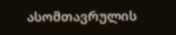ასომთავრულის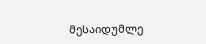მესაიდუმლე